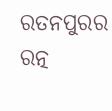ରତନପୁରର ରତ୍ନ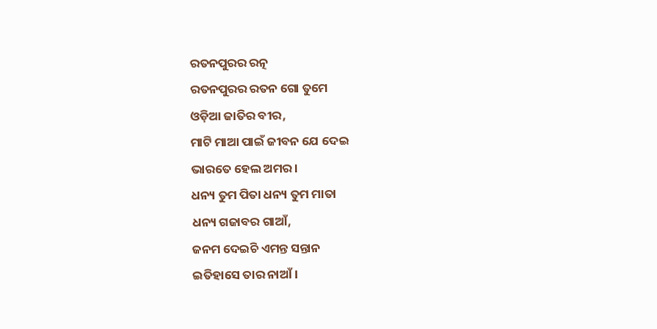ରତନପୁରର ରତ୍ନ
ରତନପୁରର ରତନ ଗୋ ତୁମେ
ଓଡ଼ିଆ ଜାତିର ବୀର,
ମାଟି ମାଆ ପାଇଁ ଜୀବନ ଯେ ଦେଇ
ଭାରତେ ହେଲ ଅମର।
ଧନ୍ୟ ତୁମ ପିତା ଧନ୍ୟ ତୁମ ମାତା
ଧନ୍ୟ ଗଜାବର ଗାଆଁ,
ଜନମ ଦେଇଚି ଏମନ୍ତ ସନ୍ତାନ
ଇତିହାସେ ତାର ନାଆଁ।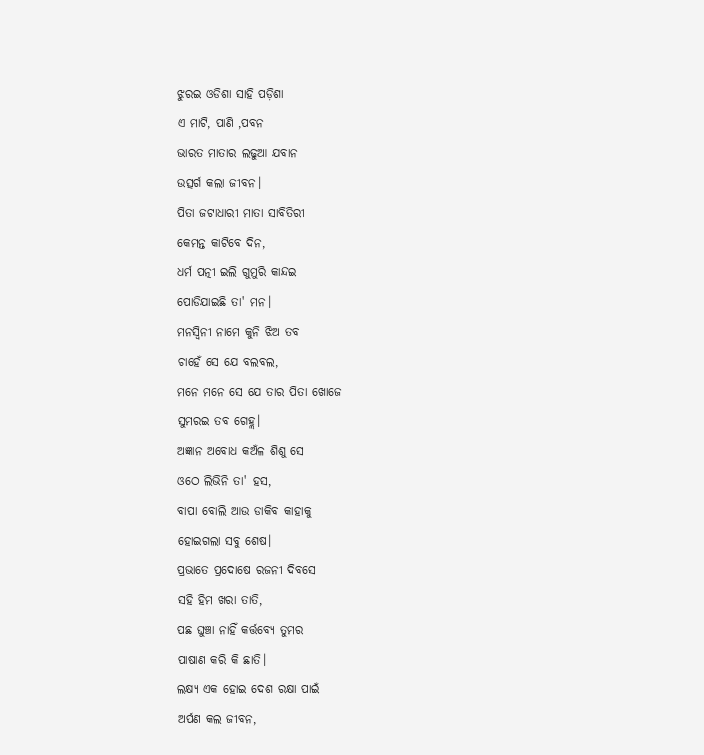ଝୁରଇ ଓଡିଶା ସାହି ପଡ଼ିଶା
ଏ ମାଟି, ପାଣି ,ପବନ
ଭାରତ ମାତାର ଲଢୁଆ ଯବାନ
ଉତ୍ସର୍ଗ କଲା ଜୀବନ।
ପିତା ଜଟାଧାରୀ ମାତା ସାବିତିରୀ
କେମନ୍ତ କାଟିବେ ଦିନ,
ଧର୍ମ ପତ୍ନୀ ଇଲି ଗୁମୁରି କାନ୍ଦଇ
ପୋଡିଯାଇଛି ତା' ମନ।
ମନସ୍ୱିନୀ ନାମେ କୁନି ଝିଅ ତବ
ଚାହେଁ ସେ ଯେ ବଲବଲ,
ମନେ ମନେ ସେ ଯେ ତାର ପିତା ଖୋଜେ
ସୁମରଇ ତବ ଗେହ୍ଲ।
ଅଜ୍ଞାନ ଅବୋଧ କଅଁଳ ଶିଶୁ ସେ
ଓଠେ ଲିଭିନି ତା' ହସ,
ବାପା ବୋଲି ଆଉ ଡାକିବ କାହାକୁ
ହୋଇଗଲା ସବୁ ଶେଷ।
ପ୍ରଭାତେ ପ୍ରଦୋଷେ ରଜନୀ ଦିବସେ
ସହି ହିମ ଖରା ତାତି,
ପଛ ଘୁଞ୍ଚା ନାହିଁ କର୍ତ୍ତବ୍ୟେ ତୁମର
ପାଷାଣ କରି କି ଛାତି।
ଲକ୍ଷ୍ୟ ଏକ ହୋଇ ଦେଶ ରକ୍ଷା ପାଇଁ
ଅର୍ପଣ କଲ ଜୀବନ,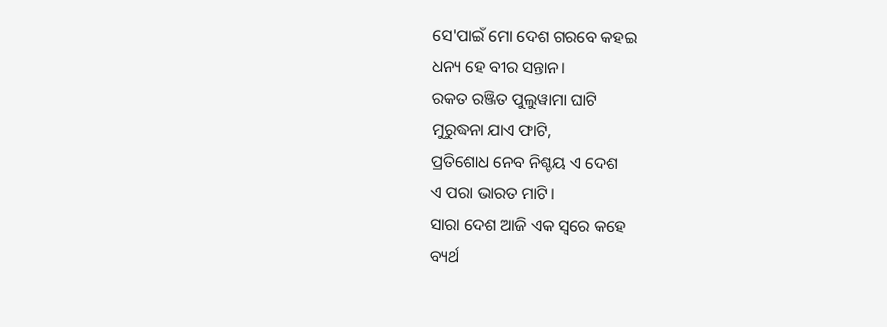ସେ'ପାଇଁ ମୋ ଦେଶ ଗରବେ କହଇ
ଧନ୍ୟ ହେ ବୀର ସନ୍ତାନ।
ରକତ ରଞ୍ଜିତ ପୁଲୁୱାମା ଘାଟି
ମୁରୁଦ୍ଧନା ଯାଏ ଫାଟି,
ପ୍ରତିଶୋଧ ନେବ ନିଶ୍ଚୟ ଏ ଦେଶ
ଏ ପରା ଭାରତ ମାଟି।
ସାରା ଦେଶ ଆଜି ଏକ ସ୍ୱରେ କହେ
ବ୍ୟର୍ଥ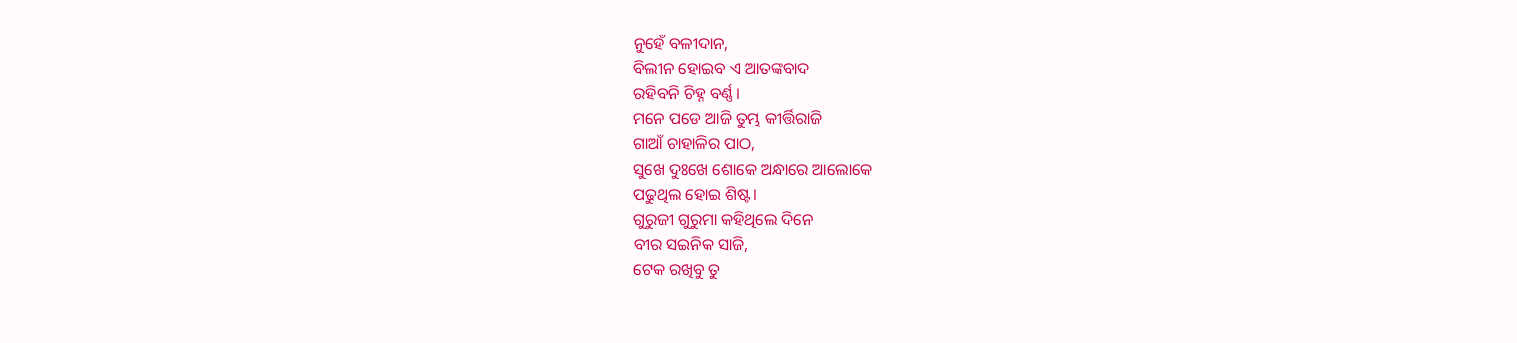ନୁହେଁ ବଳୀଦାନ,
ବିଲୀନ ହୋଇବ ଏ ଆତଙ୍କବାଦ
ରହିବନି ଚିହ୍ନ ବର୍ଣ୍ଣ।
ମନେ ପଡେ ଆଜି ତୁମ୍ଭ କୀର୍ତ୍ତିରାଜି
ଗାଆଁ ଚାହାଳିର ପାଠ,
ସୁଖେ ଦୁଃଖେ ଶୋକେ ଅନ୍ଧାରେ ଆଲୋକେ
ପଢୁଥିଲ ହୋଇ ଶିଷ୍ଟ।
ଗୁରୁଜୀ ଗୁରୁମା କହିଥିଲେ ଦିନେ
ବୀର ସଇନିକ ସାଜି,
ଟେକ ରଖିବୁ ତୁ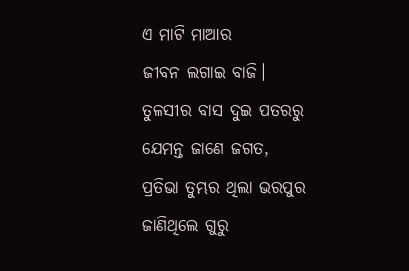ଏ ମାଟି ମାଆର
ଜୀବନ ଲଗାଇ ବାଜି।
ତୁଳସୀର ବାସ ଦୁଇ ପତରରୁ
ଯେମନ୍ତ ଜାଣେ ଜଗତ,
ପ୍ରତିଭା ତୁମ୍ଭର ଥିଲା ଭରପୁର
ଜାଣିଥିଲେ ଗୁରୁ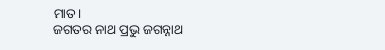ମାତ।
ଜଗତର ନାଥ ପ୍ରଭୁ ଜଗନ୍ନାଥ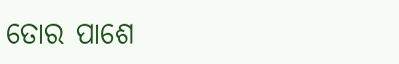ତୋର ପାଶେ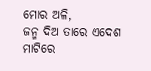ମୋର ଅଳି,
ଜନ୍ମ ଦିଅ ତାରେ ଏଦେଶ ମାଟିରେ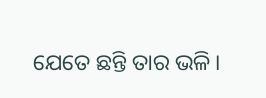ଯେତେ ଛନ୍ତି ତାର ଭଳି।